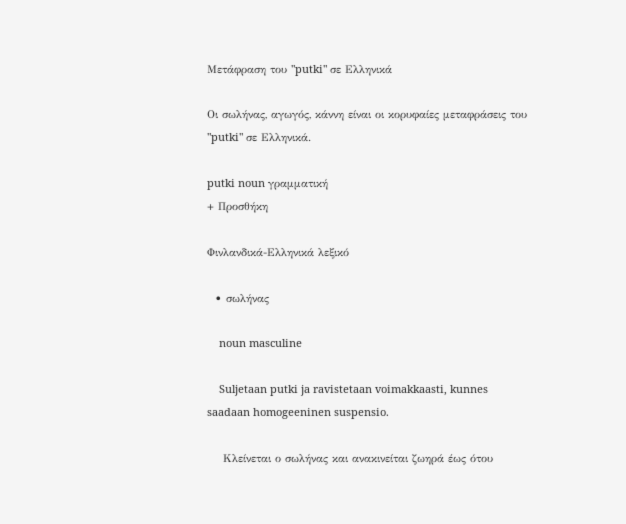Μετάφραση του "putki" σε Ελληνικά

Οι σωλήνας, αγωγός, κάννη είναι οι κορυφαίες μεταφράσεις του "putki" σε Ελληνικά.

putki noun γραμματική
+ Προσθήκη

Φινλανδικά-Ελληνικά λεξικό

  • σωλήνας

    noun masculine

    Suljetaan putki ja ravistetaan voimakkaasti, kunnes saadaan homogeeninen suspensio.

    Κλείνεται ο σωλήνας και ανακινείται ζωηρά έως ότου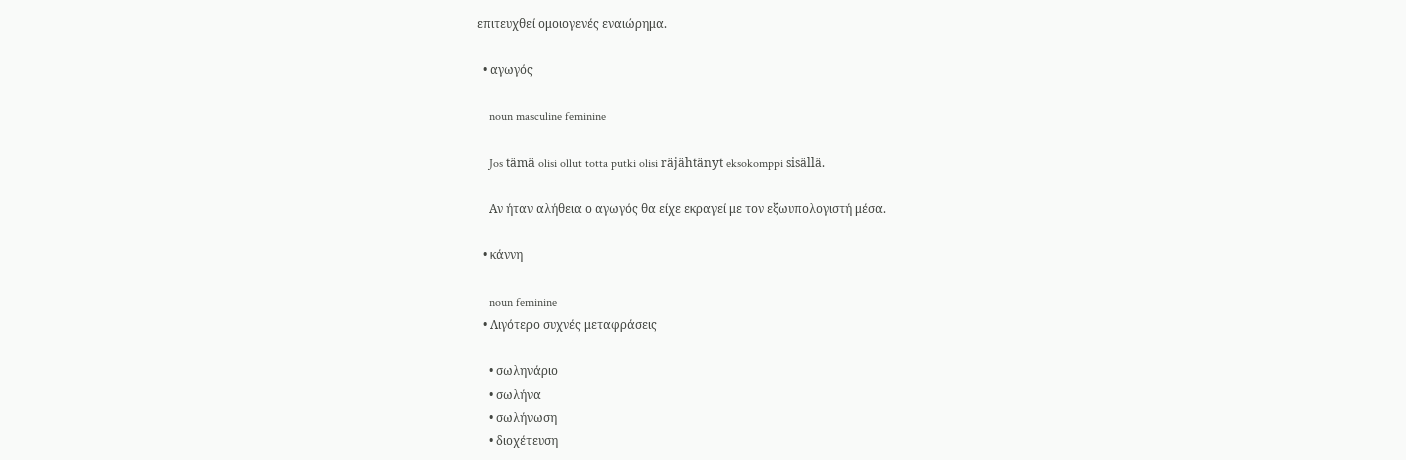επιτευχθεί ομοιογενές εναιώρημα.

  • αγωγός

    noun masculine feminine

    Jos tämä olisi ollut totta putki olisi räjähtänyt eksokomppi sisällä.

    Αν ήταν αλήθεια ο αγωγός θα είχε εκραγεί με τον εξωυπολογιστή μέσα.

  • κάννη

    noun feminine
  • Λιγότερο συχνές μεταφράσεις

    • σωληνάριο
    • σωλήνα
    • σωλήνωση
    • διοχέτευση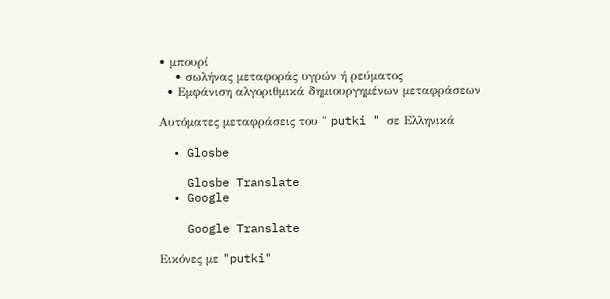• μπουρί
    • σωλήνας μεταφοράς υγρών ή ρεύματος
  • Εμφάνιση αλγοριθμικά δημιουργημένων μεταφράσεων

Αυτόματες μεταφράσεις του " putki " σε Ελληνικά

  • Glosbe

    Glosbe Translate
  • Google

    Google Translate

Εικόνες με "putki"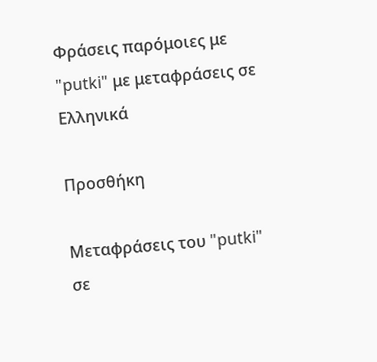Φράσεις παρόμοιες με "putki" με μεταφράσεις σε Ελληνικά

Προσθήκη

Μεταφράσεις του "putki" σε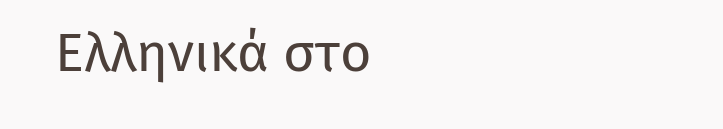Ελληνικά στο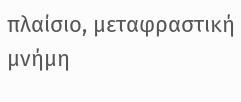πλαίσιο, μεταφραστική μνήμη